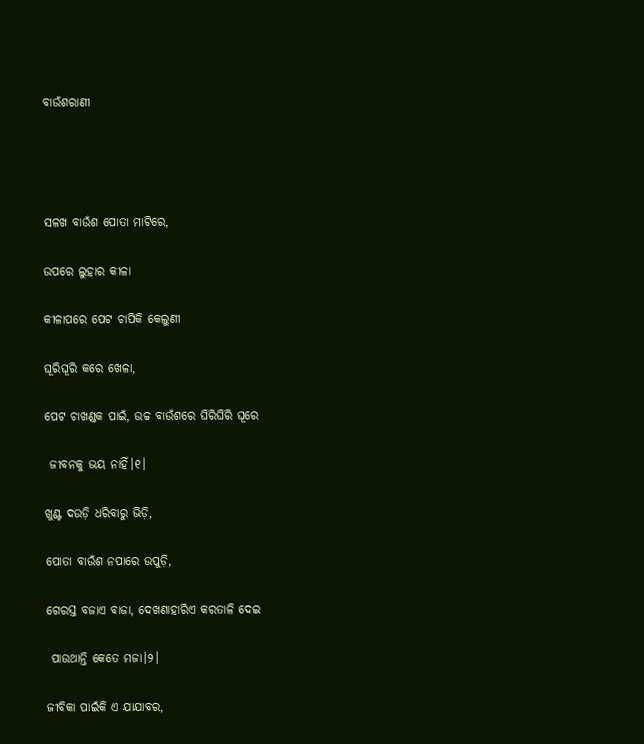ବାଉଁଶରାଣୀ




ସଳଖ ବାଉଁଶ ପୋତା ମାଟିରେ,

ଉପରେ ଲୁହାର କୀଳା

କୀଳାପରେ ପେଟ ଚାପିକି କେଲୁଣୀ

ଘୂରିଘୂରି କରେ ଖେଳା,

ପେଟ ଚାଖଣ୍ଡକ ପାଇଁ, ଉଚ୍ଚ ବାଉଁଶରେ ଘିରିଘିରି ଘୂରେ

 ଜୀବନକୁ ଭୟ ନାହିଁ।୧।

ଖୁଣ୍ଟ ଦଉଡ଼ି ଧରିବାରୁ ଭିଡ଼ି,

ପୋତା ବାଉଁଶ ନପାରେ ଉପୁଡ଼ି,

ଗେରସ୍ତ ବଜାଏ ବାଜା, ଦେଖଣାହାରିଏ କରତାଳି ଦେଇ

 ପାଉଥାନ୍ତି କେତେ ମଜା।୨।

ଜୀବିକା ପାଇଁକି ଏ ଯାଯାବର,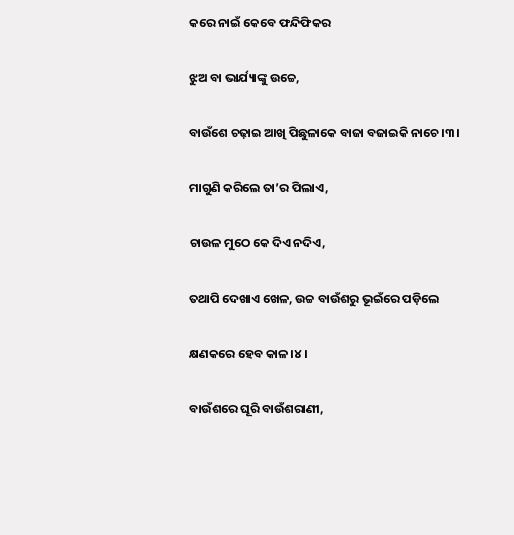କରେ ନାଇଁ କେବେ ଫନ୍ଦିଫିକର

ଝୁଅ ବା ଭାର୍ଯ୍ୟାଙ୍କୁ ଉଚ୍ଚେ,

ବାଉଁଶେ ଚଢ଼ାଇ ଆଖି ପିଛୁଳାକେ ବାଜା ବଜାଇକି ନାଚେ।୩।

ମାଗୁଣି କରିଲେ ତା’ର ପିଲାଏ,

ଚାଉଳ ମୁଠେ କେ ଦିଏ ନଦିଏ,

ତଥାପି ଦେଖାଏ ଖେଳ, ଉଚ୍ଚ ବାଉଁଶରୁ ଭୂଇଁରେ ପଡ଼ିଲେ

କ୍ଷଣକରେ ହେବ କାଳ।୪।

ବାଉଁଶରେ ଘୂରି ବାଉଁଶରାଣୀ,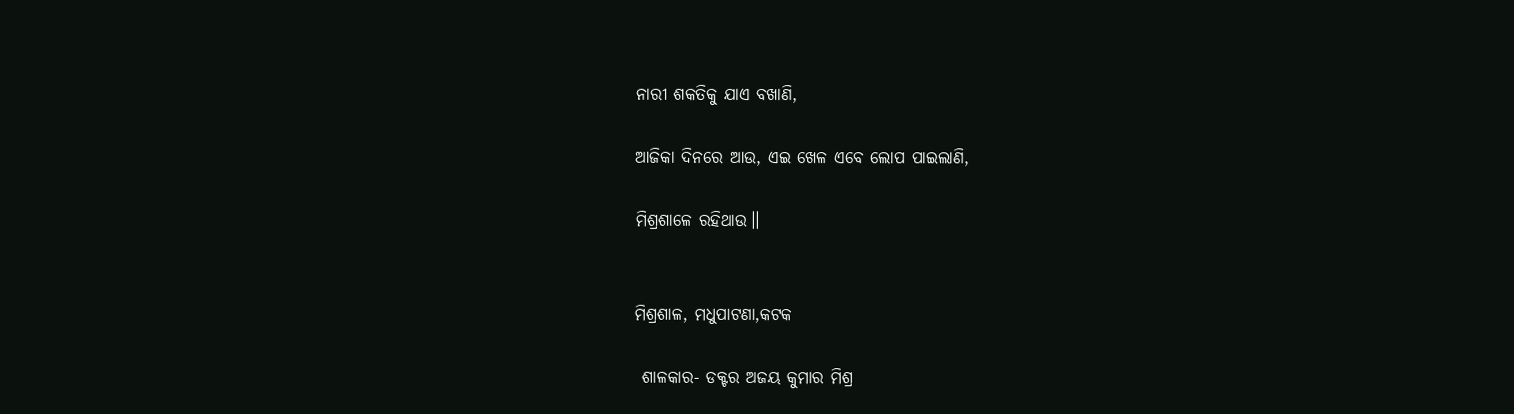ନାରୀ ଶକତିକୁ ଯାଏ ବଖାଣି,

ଆଜିକା ଦିନରେ ଆଉ, ଏଇ ଖେଳ ଏବେ ଲୋପ ପାଇଲାଣି,

ମିଶ୍ରଶାଳେ ରହିଥାଉ।।


ମିଶ୍ରଶାଳ, ମଧୁପାଟଣା,କଟକ

 ଶାଳକାର- ଡକ୍ଟର ଅଜୟ କୁମାର ମିଶ୍ର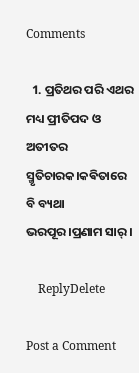Comments

  1. ପ୍ରତିଥର ପରି ଏଥର ମଧ୍ୟ ପ୍ରୀତିପଦ ଓ ଅତୀତର ସ୍ମୃତିଚାରକ।କଵିତାରେ ବି ବ୍ୟଥା ଭରପୂର।ପ୍ରଣାମ ସାର୍।

    ReplyDelete

Post a Comment